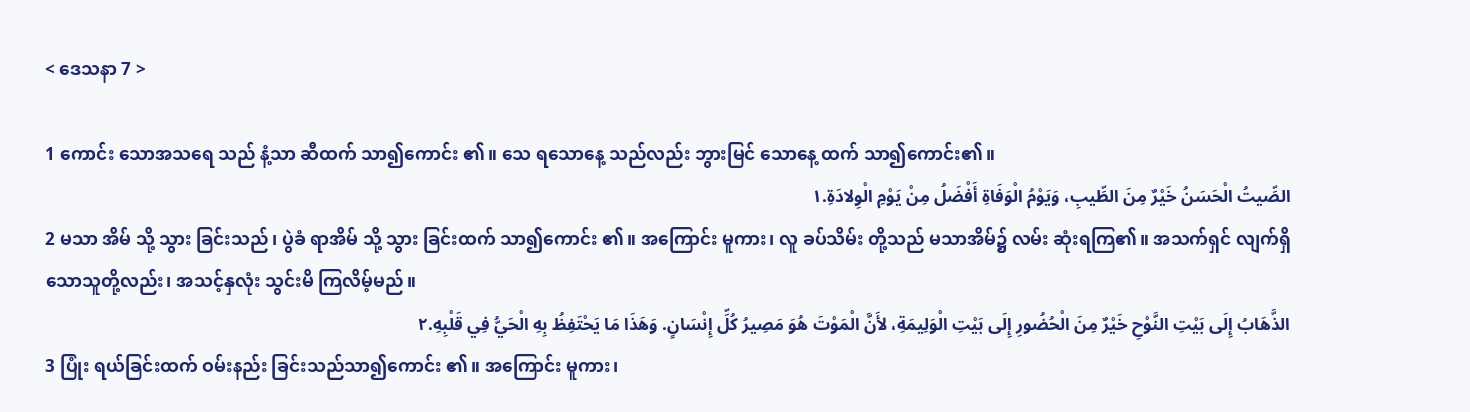< ဒေသနာ 7 >

1 ကောင်း သောအသရေ သည် နံ့သာ ဆီထက် သာ၍ကောင်း ၏။ သေ ရသောနေ့ သည်လည်း ဘွားမြင် သောနေ့ ထက် သာ၍ကောင်း၏။
الصِّيتُ الْحَسَنُ خَيْرٌ مِنَ الطِّيبِ، وَيَوْمُ الْوَفَاةِ أَفْضَلُ مِنْ يَوْمِ الْوِلادَةِ.١
2 မသာ အိမ် သို့ သွား ခြင်းသည်၊ ပွဲခံ ရာအိမ် သို့ သွား ခြင်းထက် သာ၍ကောင်း ၏။ အကြောင်း မူကား၊ လူ ခပ်သိမ်း တို့သည် မသာအိမ်၌ လမ်း ဆုံးရကြ၏။ အသက်ရှင် လျက်ရှိသောသူတို့လည်း၊ အသင့်နှလုံး သွင်းမိ ကြလိမ့်မည်။
الذَّهَابُ إِلَى بَيْتِ النَّوْحِ خَيْرٌ مِنَ الْحُضُورِ إِلَى بَيْتِ الْوَلِيمَةِ، لأَنَّ الْمَوْتَ هُوَ مَصِيرُ كُلِّ إِنْسَانٍ. وَهَذَا مَا يَحْتَفِظُ بِهِ الْحَيُّ فِي قَلْبِهِ.٢
3 ပြုံး ရယ်ခြင်းထက် ဝမ်းနည်း ခြင်းသည်သာ၍ကောင်း ၏။ အကြောင်း မူကား၊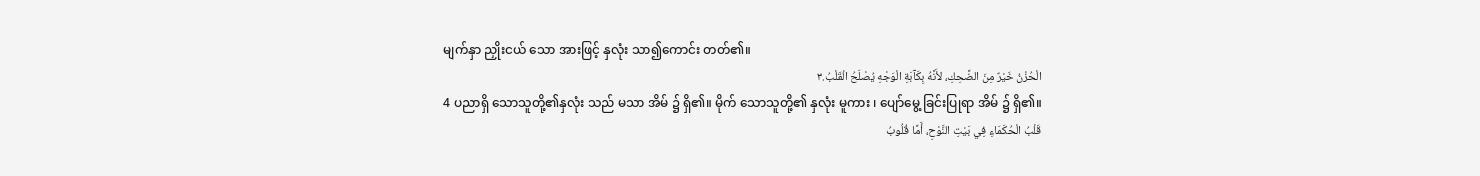မျက်နှာ ညှိုးငယ် သော အားဖြင့် နှလုံး သာ၍ကောင်း တတ်၏။
الْحُزْنُ خَيْرٌ مِنَ الضَّحِكِ، لأَنَّهُ بِكَآبَةِ الْوَجْهِ يُصْلَحُ الْقَلْبُ.٣
4 ပညာရှိ သောသူတို့၏နှလုံး သည် မသာ အိမ် ၌ ရှိ၏။ မိုက် သောသူတို့၏ နှလုံး မူကား ၊ ပျော်မွေ့ ခြင်းပြုရာ အိမ် ၌ ရှိ၏။
قَلْبُ الْحُكَمَاءِ فِي بَيْتِ النَّوْحِ، أَمَّا قُلُوبُ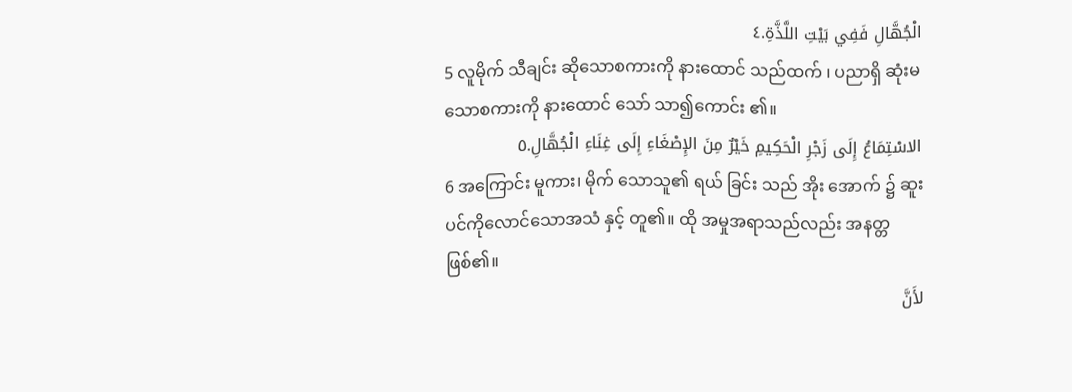الْجُهَّالِ فَفِي بَيْتِ اللَّذَّةِ.٤
5 လူမိုက် သီချင်း ဆိုသောစကားကို နားထောင် သည်ထက် ၊ ပညာရှိ ဆုံးမ သောစကားကို နားထောင် သော် သာ၍ကောင်း ၏။
الاسْتِمَاعُ إِلَى زَجْرِ الْحَكِيمِ خَيْرٌ مِنَ الإِصْغَاءِ إِلَى غِنَاءِ الْجُهَّالِ.٥
6 အကြောင်း မူကား၊ မိုက် သောသူ၏ ရယ် ခြင်း သည် အိုး အောက် ၌ ဆူး ပင်ကိုလောင်သောအသံ နှင့် တူ၏။ ထို အမှုအရာသည်လည်း အနတ္တ ဖြစ်၏။
لأَنَّ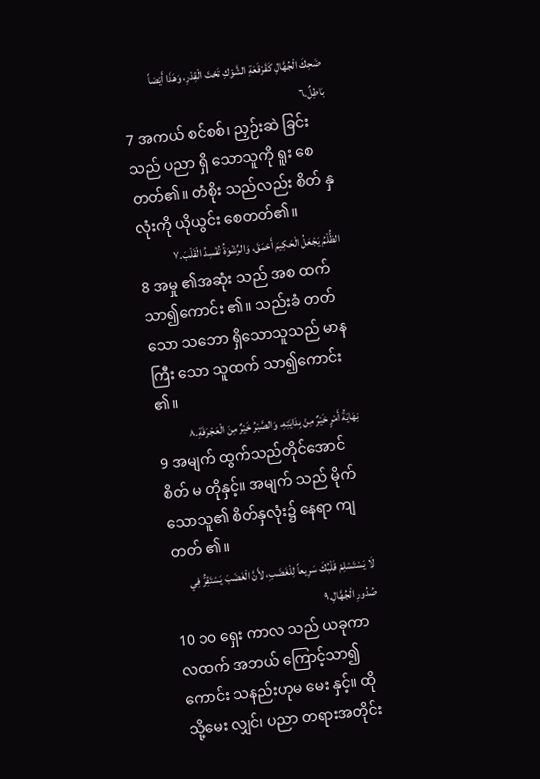ضَحِكَ الْجُهَّالِ كَقَرْقَعَةِ الشَّوْكِ تَحْتَ الْقِدْرِ، وَهَذَا أَيْضاً بَاطِلٌ.٦
7 အကယ် စင်စစ်၊ ညှဉ်းဆဲ ခြင်းသည် ပညာ ရှိ သောသူကို ရူး စေတတ်၏။ တံစိုး သည်လည်း စိတ် နှလုံးကို ယိုယွင်း စေတတ်၏။
الظُّلْمُ يَجْعَلُ الْحَكِيمَ أَحْمَقَ، وَالرِّشْوَةُ تُفْسِدُ الْقَلْبَ.٧
8 အမှု ၏အဆုံး သည် အစ ထက် သာ၍ကောင်း ၏။ သည်းခံ တတ်သော သဘော ရှိသောသူသည် မာန ကြီး သော သူထက် သာ၍ကောင်း ၏။
نِهَايَةُ أَمْرٍ خَيْرٌ مِنْ بِدَايَتِهِ، وَالصَّبْرُ خَيْرٌ مِنَ الْعَجْرَفَةِ.٨
9 အမျက် ထွက်သည်တိုင်အောင် စိတ် မ တိုနှင့်။ အမျက် သည် မိုက် သောသူ၏ စိတ်နှလုံး၌ နေရာ ကျတတ် ၏။
لَا يَسْتَسْلِمْ قَلْبُكَ سَرِيعاً لِلْغَضَبِ، لأَنَّ الْغَضَبَ يَسْتَقِرُّ فِي صُدُورِ الْجُهَّالِ.٩
10 ၁၀ ရှေး ကာလ သည် ယခုကာလထက် အဘယ် ကြောင့်သာ၍ကောင်း သနည်းဟုမ မေး နှင့်။ ထိုသို့မေး လျှင်၊ ပညာ တရားအတိုင်း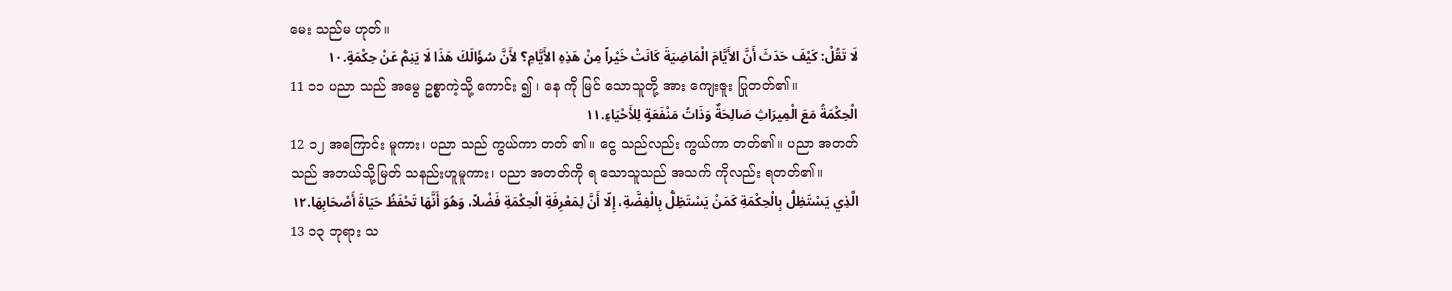မေး သည်မ ဟုတ်။
لَا تَقُلْ: كَيْفَ حَدَثَ أَنَّ الأَيَّامَ الْمَاضِيَةَ كَانَتْ خَيْراً مِنْ هَذِهِ الأَيَّامِ؟ لأَنَّ سُؤَالَكَ هَذَا لَا يَنِمُّ عَنْ حِكْمَةٍ.١٠
11 ၁၁ ပညာ သည် အမွေ ဥစ္စာကဲ့သို့ ကောင်း ၍ ၊ နေ ကို မြင် သောသူတို့ အား ကျေးဇူး ပြုတတ်၏။
الْحِكْمَةُ مَعَ الْمِيرَاثِ صَالِحَةٌ وَذَاتُ مَنْفَعَةٍ لِلأَحْيَاءِ.١١
12 ၁၂ အကြောင်း မူကား၊ ပညာ သည် ကွယ်ကာ တတ် ၏။ ငွေ သည်လည်း ကွယ်ကာ တတ်၏။ ပညာ အတတ် သည် အဘယ်သို့မြတ် သနည်းဟူမူကား၊ ပညာ အတတ်ကို ရ သောသူသည် အသက် ကိုလည်း ရတတ်၏။
الَّذِي يَسْتَظِلُّ بِالْحِكْمَةِ كَمَنْ يَسْتَظِلُّ بِالْفِضَّةِ، إِلّا أَنَّ لِمَعْرِفَةِ الْحِكْمَةِ فَضْلاً، وَهُوَ أَنَّهَا تَحْفَظُ حَيَاةَ أَصْحَابِهَا.١٢
13 ၁၃ ဘုရား သ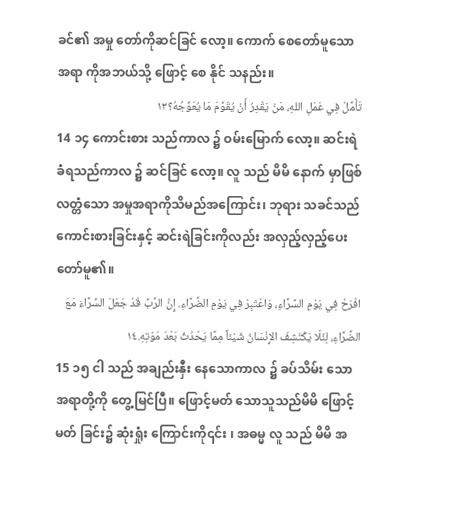ခင်၏ အမှု တော်ကိုဆင်ခြင် လော့။ ကောက် စေတော်မူသောအရာ ကိုအဘယ်သို့ ဖြောင့် စေ နိုင် သနည်း။
تَأَمَّلْ فِي عَمَلِ اللهِ، مَنْ يَقْدِرُ أَنْ يُقَوِّمَ مَا يُعَوِّجُهُ؟١٣
14 ၁၄ ကောင်းစား သည်ကာလ ၌ ဝမ်းမြောက် လော့။ ဆင်းရဲ ခံရသည်ကာလ ၌ ဆင်ခြင် လော့။ လူ သည် မိမိ နောက် မှာဖြစ်လတ္တံသော အမှုအရာကိုသိမည်အကြောင်း၊ ဘုရား သခင်သည် ကောင်းစားခြင်းနှင့် ဆင်းရဲခြင်းကိုလည်း အလှည့်လှည့်ပေးတော်မူ၏။
افْرَحْ فِي يَوْمِ السَّرَّاءِ، وَاعْتَبِرْ فِي يَوْمِ الضَّرَّاءِ. إِنَّ الرَّبَّ قَدْ جَعَلَ السَّرَّاءَ مَعَ الضَّرَّاءِ، لِئَلّا يَكْتَشِفَ الإِنْسَانُ شَيْئاً مِمَّا يَحْدُثُ بَعْدَ مَوْتِهِ.١٤
15 ၁၅ ငါ သည် အချည်းနှီး နေသောကာလ ၌ ခပ်သိမ်း သောအရာတို့ကို တွေ့မြင်ပြီ။ ဖြောင့်မတ် သောသူသည်မိမိ ဖြောင့်မတ် ခြင်း၌ ဆုံးရှုံး ကြောင်းကို၎င်း ၊ အဓမ္မ လူ သည် မိမိ အ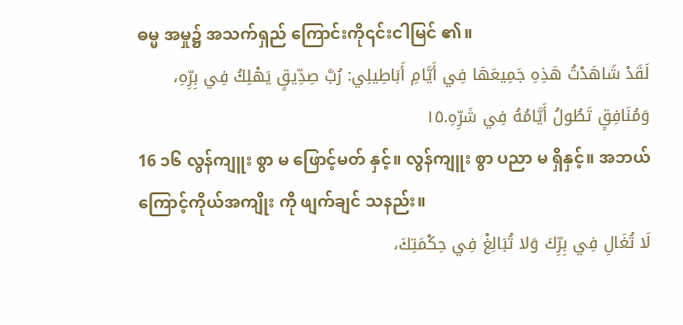ဓမ္မ အမှု၌ အသက်ရှည် ကြောင်းကို၎င်းငါမြင် ၏။
لَقَدْ شَاهَدْتُ هَذِهِ جَمِيعَهَا فِي أَيَّامِ أَبَاطِيلِي: رُبَّ صِدِّيقٍ يَهْلِكُ فِي بِرِّهِ، وَمُنَافِقٍ تَطُولُ أَيَّامُهُ فِي شَرِّهِ.١٥
16 ၁၆ လွန်ကျူး စွာ မ ဖြောင့်မတ် နှင့်။ လွန်ကျူး စွာ ပညာ မ ရှိနှင့်။ အဘယ် ကြောင့်ကိုယ်အကျိုး ကို ဖျက်ချင် သနည်း။
لَا تُغَالِ فِي بِرِّكَ وَلا تُبَالِغْ فِي حِكْمَتِكَ،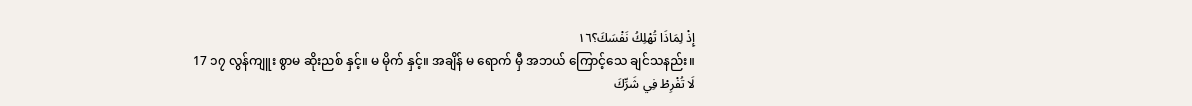إِذْ لِمَاذَا تُهْلِكُ نَفْسَكَ؟١٦
17 ၁၇ လွန်ကျူး စွာမ ဆိုးညစ် နှင့်။ မ မိုက် နှင့်။ အချိန် မ ရောက် မှီ အဘယ် ကြောင့်သေ ချင်သနည်း။
لَا تُفْرِطْ فِي شَرِّكَ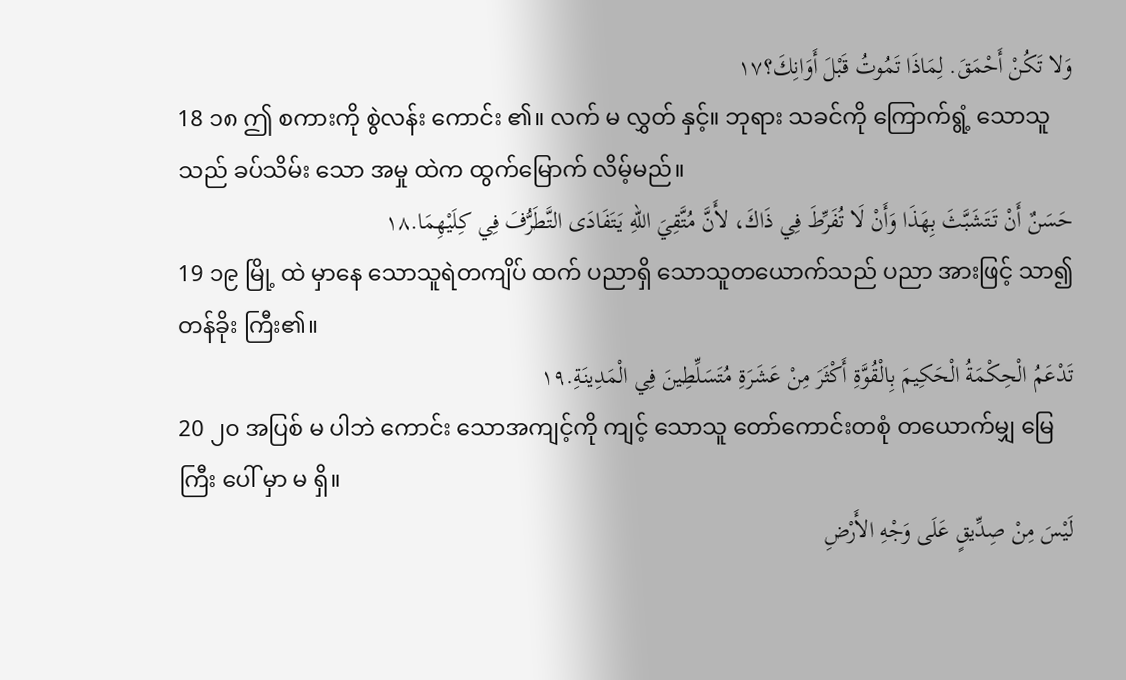وَلا تَكُنْ أَحْمَقَ. لِمَاذَا تَمُوتُ قَبْلَ أَوَانِكَ؟١٧
18 ၁၈ ဤ စကားကို စွဲလန်း ကောင်း ၏။ လက် မ လွှတ် နှင့်။ ဘုရား သခင်ကို ကြောက်ရွံ့ သောသူသည် ခပ်သိမ်း သော အမှု ထဲက ထွက်မြောက် လိမ့်မည်။
حَسَنٌ أَنْ تَتَشَبَّثَ بِهَذَا وَأَنْ لَا تُفَرِّطَ فِي ذَاكَ، لأَنَّ مُتَّقِيَ اللهِ يَتَفَادَى التَّطَرُّفَ فِي كِلَيْهِمَا.١٨
19 ၁၉ မြို့ ထဲ မှာနေ သောသူရဲတကျိပ် ထက် ပညာရှိ သောသူတယောက်သည် ပညာ အားဖြင့် သာ၍တန်ခိုး ကြီး၏။
تَدْعَمُ الْحِكْمَةُ الْحَكِيمَ بِالْقُوَّةِ أَكْثَرَ مِنْ عَشَرَةِ مُتَسَلِّطِينَ فِي الْمَدِينَةِ.١٩
20 ၂၀ အပြစ် မ ပါဘဲ ကောင်း သောအကျင့်ကို ကျင့် သောသူ တော်ကောင်းတစုံ တယောက်မျှ မြေကြီး ပေါ် မှာ မ ရှိ။
لَيْسَ مِنْ صِدِّيقٍ عَلَى وَجْهِ الأَرْضِ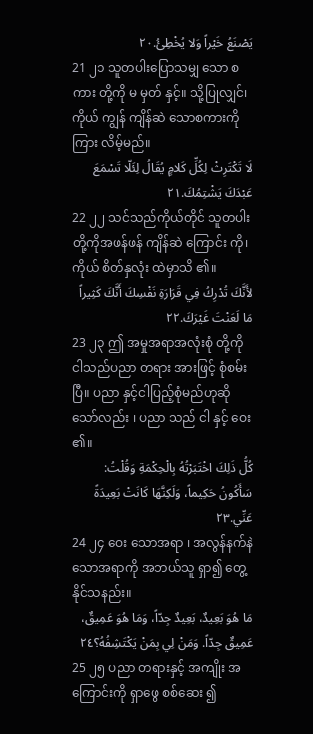يَصْنَعُ خَيْراً وَلا يُخْطِئُ.٢٠
21 ၂၁ သူတပါးပြောသမျှ သော စကား တို့ကို မ မှတ် နှင့်။ သို့ပြုလျှင်၊ ကိုယ် ကျွန် ကျိန်ဆဲ သောစကားကို ကြား လိမ့်မည်။
لَا تَكْتَرِثْ لِكُلِّ كَلامٍ يُقَالُ لِئَلّا تَسْمَعَ عَبْدَكَ يَشْتِمُكَ.٢١
22 ၂၂ သင်သည်ကိုယ်တိုင် သူတပါး တို့ကိုအဖန်ဖန် ကျိန်ဆဲ ကြောင်း ကို၊ ကိုယ် စိတ်နှလုံး ထဲမှာသိ ၏။
لأَنَّكَ تُدْرِكُ فِي قَرَارَةِ نَفْسِكَ أَنَّكَ كَثِيراً مَا لَعَنْتَ غَيْرَكَ.٢٢
23 ၂၃ ဤ အမှုအရာအလုံးစုံ တို့ကို ငါသည်ပညာ တရား အားဖြင့် စုံစမ်း ပြီ။ ပညာ နှင့်ငါပြည့်စုံမည်ဟုဆို သော်လည်း ၊ ပညာ သည် ငါ နှင့် ဝေး ၏။
كُلُّ ذَلِكَ اخْتَبَرْتُهُ بِالْحِكْمَةِ وَقُلْتُ: سَأَكُونُ حَكِيماً، وَلَكِنَّهَا كَانَتْ بَعِيدَةً عَنِّي.٢٣
24 ၂၄ ဝေး သောအရာ ၊ အလွန်နက်နဲ သောအရာကို အဘယ်သူ ရှာ၍ တွေ့ နိုင်သနည်း။
مَا هُوَ بَعِيدٌ، بَعِيدٌ جِدّاً، وَمَا هُوَ عَمِيقٌ، عَمِيقٌ جِدّاً. وَمَنْ لِي بِمَنْ يَكْتَشِفُهُ؟٢٤
25 ၂၅ ပညာ တရားနှင့် အကျိုး အကြောင်းကို ရှာဖွေ စစ်ဆေး ၍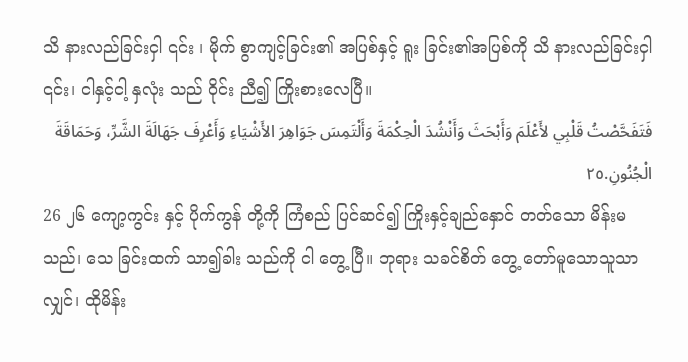သိ နားလည်ခြင်းငှါ ၎င်း ၊ မိုက် စွာကျင့်ခြင်း၏ အပြစ်နှင့် ရူး ခြင်း၏အပြစ်ကို သိ နားလည်ခြင်းငှါ ၎င်း၊ ငါနှင့်ငါ့ နှလုံး သည် ဝိုင်း ညီ၍ ကြိုးစားလေပြီ။
فَتَفَحَّصْتُ قَلْبِي لأَعْلَمَ وَأَبْحَثَ وَأَنْشُدَ الْحِكْمَةَ وَأَلْتَمِسَ جَوَاهِرَ الأَشْيَاءِ وَأَعْرِفَ جَهَالَةَ الشَّرِّ، وَحَمَاقَةَ الْجُنُونِ.٢٥
26 ၂၆ ကျော့ကွင်း နှင့် ပိုက်ကွန် တို့ကို ကြံစည် ပြင်ဆင်၍ ကြိုးနှင့်ချည်နှောင် တတ်သော မိန်းမ သည်၊ သေ ခြင်းထက် သာ၍ခါး သည်ကို ငါ တွေ့ ပြီ။ ဘုရား သခင်စိတ် တွေ့ တော်မူသောသူသာလျှင်၊ ထိုမိန်း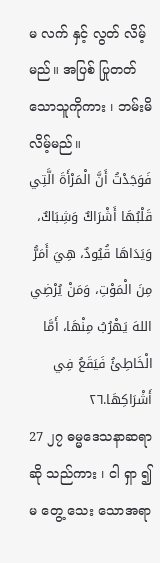မ လက် နှင့် လွတ် လိမ့်မည်။ အပြစ် ပြုတတ်သောသူကိုကား ၊ ဘမ်းမိ လိမ့်မည်။
فَوَجَدْتُ أَنَّ الْمَرْأَةَ الَّتِي قَلْبُهَا أَشْرَاكٌ وَشِبَاكٌ، وَيَدَاهَا قُيُودٌ، هِيَ أَمَرُّ مِنَ الْمَوْتِ، وَمَنْ يُرْضِي اللهَ يَهْرُبُ مِنْهَا، أَمَّا الْخَاطِئُ فَيَقَعُ فِي أَشْرَاكِهَا.٢٦
27 ၂၇ ဓမ္မဒေသနာဆရာ ဆို သည်ကား ၊ ငါ ရှာ ၍ မ တွေ့ သေး သောအရာ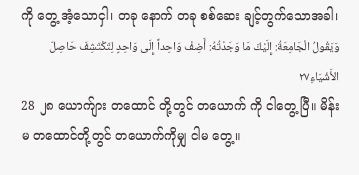ကို တွေ့ အံ့သောငှါ၊ တခု နောက် တခု စစ်ဆေး ချင့်တွက်သောအခါ၊
وَيَقُولُ الْجَامِعَةُ: إِلَيْكَ مَا وَجَدْتُهُ: أَضِفْ وَاحِداً إِلَى وَاحِدٍ لِتَكْتَشِفَ حَاصِلَ الأَشْيَاءِ٢٧
28 ၂၈ ယောက်ျား တထောင် တို့တွင် တယောက် ကို ငါတွေ့ ပြီ။ မိန်းမ တထောင်တို့တွင် တယောက်ကိုမျှ ငါမ တွေ့။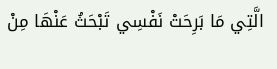الَّتِي مَا بَرِحَتْ نَفْسِي تَبْحَثُ عَنْهَا مِنْ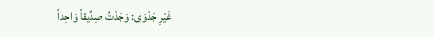غَيْرِ جَدْوَى: وَجَدْتُ صِدِّيقاً وَاحِداً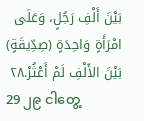بَيْنَ أَلْفِ رَجُلٍ، وَعَلَى امْرَأَةٍ وَاحِدَةٍ (صِدِّيقَةٍ) بَيْنَ الأَلْفِ لَمْ أَعْثُرْ.٢٨
29 ၂၉ ငါတွေ့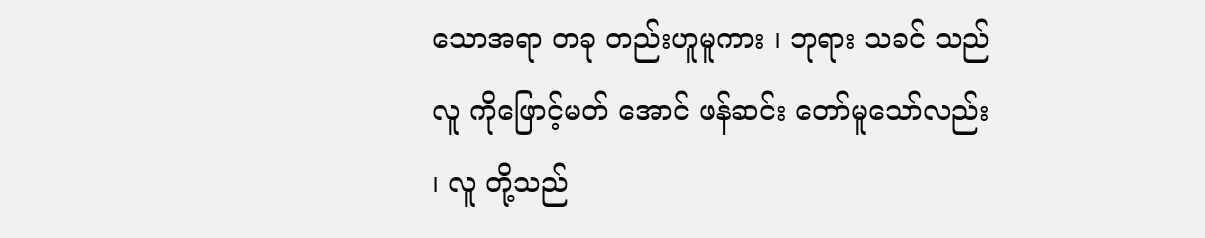သောအရာ တခု တည်းဟူမူကား ၊ ဘုရား သခင် သည် လူ ကိုဖြောင့်မတ် အောင် ဖန်ဆင်း တော်မူသော်လည်း ၊ လူ တို့သည်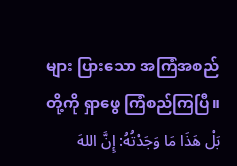များ ပြားသော အကြံအစည် တို့ကို ရှာဖွေ ကြံစည်ကြပြီ။
بَلْ هَذَا مَا وَجَدْتُهُ: إِنَّ اللهَ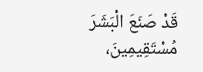قَدْ صَنَعَ الْبَشَرَ مُسْتَقِيمِينَ،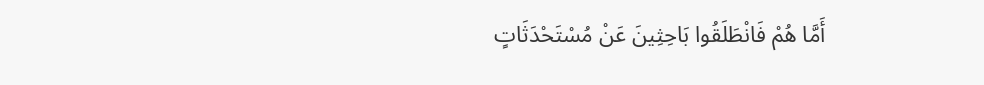أَمَّا هُمْ فَانْطَلَقُوا بَاحِثِينَ عَنْ مُسْتَحْدَثَاتٍ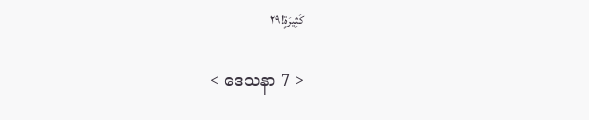كَثِيرَةٍ!٢٩

< ဒေသနာ 7 >